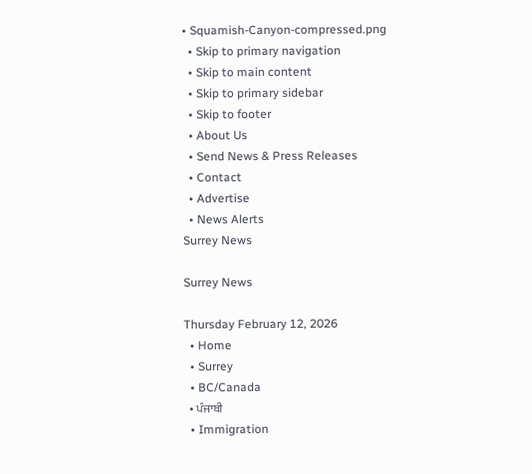• Squamish-Canyon-compressed.png
  • Skip to primary navigation
  • Skip to main content
  • Skip to primary sidebar
  • Skip to footer
  • About Us
  • Send News & Press Releases
  • Contact
  • Advertise
  • News Alerts
Surrey News

Surrey News

Thursday February 12, 2026
  • Home
  • Surrey
  • BC/Canada
  • ਪੰਜਾਬੀ
  • Immigration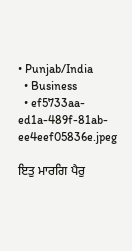• Punjab/India
  • Business
  • ef5733aa-ed1a-489f-81ab-ee4eef05836e.jpeg

ਇਤੁ ਮਾਰਗਿ ਪੈਰੁ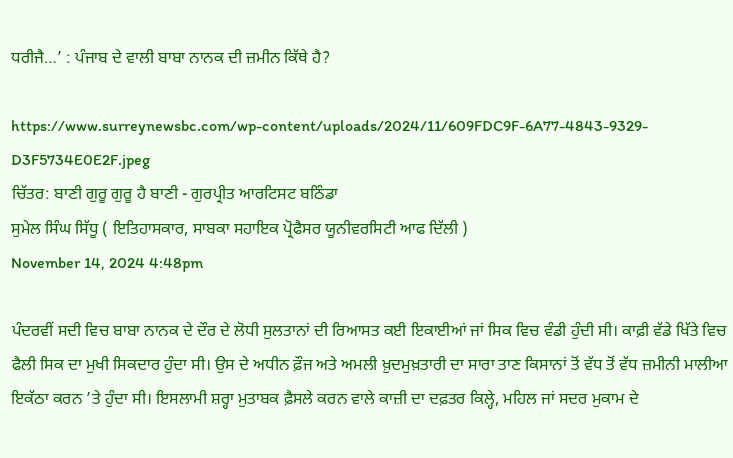ਧਰੀਜੈ…’ : ਪੰਜਾਬ ਦੇ ਵਾਲੀ ਬਾਬਾ ਨਾਨਕ ਦੀ ਜ਼ਮੀਨ ਕਿੱਥੇ ਹੈ?

https://www.surreynewsbc.com/wp-content/uploads/2024/11/609FDC9F-6A77-4843-9329-D3F5734E0E2F.jpeg
ਚਿੱਤਰ: ਬਾਣੀ ਗੁਰੂ ਗੁਰੂ ਹੈ ਬਾਣੀ - ਗੁਰਪ੍ਰੀਤ ਆਰਟਿਸਟ ਬਠਿੰਡਾ
ਸੁਮੇਲ ਸਿੰਘ ਸਿੱਧੂ ( ਇਤਿਹਾਸਕਾਰ, ਸਾਬਕਾ ਸਹਾਇਕ ਪ੍ਰੋਫੈਸਰ ਯੂਨੀਵਰਸਿਟੀ ਆਫ ਦਿੱਲੀ )
November 14, 2024 4:48pm

ਪੰਦਰਵੀਂ ਸਦੀ ਵਿਚ ਬਾਬਾ ਨਾਨਕ ਦੇ ਦੌਰ ਦੇ ਲੋਧੀ ਸੁਲਤਾਨਾਂ ਦੀ ਰਿਆਸਤ ਕਈ ਇਕਾਈਆਂ ਜਾਂ ਸਿਕ ਵਿਚ ਵੰਡੀ ਹੁੰਦੀ ਸੀ। ਕਾਫ਼ੀ ਵੱਡੇ ਖਿੱਤੇ ਵਿਚ ਫੈਲੀ ਸਿਕ ਦਾ ਮੁਖੀ ਸਿਕਦਾਰ ਹੁੰਦਾ ਸੀ। ਉਸ ਦੇ ਅਧੀਨ ਫ਼ੌਜ ਅਤੇ ਅਮਲੀ ਖ਼ੁਦਮੁਖ਼ਤਾਰੀ ਦਾ ਸਾਰਾ ਤਾਣ ਕਿਸਾਨਾਂ ਤੋਂ ਵੱਧ ਤੋਂ ਵੱਧ ਜ਼ਮੀਨੀ ਮਾਲੀਆ ਇਕੱਠਾ ਕਰਨ ’ਤੇ ਹੁੰਦਾ ਸੀ। ਇਸਲਾਮੀ ਸ਼ਰ੍ਹਾ ਮੁਤਾਬਕ ਫ਼ੈਸਲੇ ਕਰਨ ਵਾਲੇ ਕਾਜ਼ੀ ਦਾ ਦਫ਼ਤਰ ਕਿਲ੍ਹੇ, ਮਹਿਲ ਜਾਂ ਸਦਰ ਮੁਕਾਮ ਦੇ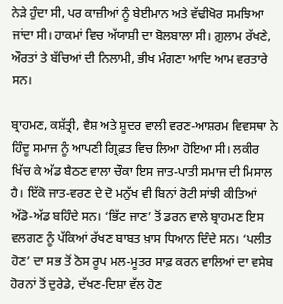ਨੇੜੇ ਹੁੰਦਾ ਸੀ, ਪਰ ਕਾਜ਼ੀਆਂ ਨੂੰ ਬੇਈਮਾਨ ਅਤੇ ਵੱਢੀਖੋਰ ਸਮਝਿਆ ਜਾਂਦਾ ਸੀ। ਹਾਕਮਾਂ ਵਿਚ ਅੱਯਾਸ਼ੀ ਦਾ ਬੋਲਬਾਲਾ ਸੀ। ਗ਼ੁਲਾਮ ਰੱਖਣੇ, ਔਰਤਾਂ ਤੇ ਬੱਚਿਆਂ ਦੀ ਨਿਲਾਮੀ, ਭੀਖ ਮੰਗਣਾ ਆਦਿ ਆਮ ਵਰਤਾਰੇ ਸਨ।

ਬ੍ਰਾਹਮਣ, ਕਸ਼ੱਤ੍ਰੀ, ਵੈਸ਼ ਅਤੇ ਸ਼ੂਦਰ ਵਾਲੀ ਵਰਣ-ਆਸ਼ਰਮ ਵਿਵਸਥਾ ਨੇ ਹਿੰਦੂ ਸਮਾਜ ਨੂੰ ਆਪਣੀ ਗ੍ਰਿਫ਼ਤ ਵਿਚ ਲਿਆ ਹੋਇਆ ਸੀ। ਲਕੀਰ ਖਿੱਚ ਕੇ ਅੱਡ ਬੈਠਣ ਵਾਲਾ ਚੌਕਾ ਇਸ ਜਾਤ-ਪਾਤੀ ਸਮਾਜ ਦੀ ਮਿਸਾਲ ਹੈ। ਇੱਕੋ ਜਾਤ-ਵਰਣ ਦੇ ਦੋ ਮਨੁੱਖ ਵੀ ਬਿਨਾਂ ਰੋਟੀ ਸਾਂਝੀ ਕੀਤਿਆਂ ਅੱਡੋ-ਅੱਡ ਬਹਿੰਦੇ ਸਨ। ‘ਭਿੱਟ ਜਾਣ’ ਤੋਂ ਡਰਨ ਵਾਲੇ ਬ੍ਰਾਹਮਣ ਇਸ ਵਲਗਣ ਨੂੰ ਪੱਕਿਆਂ ਰੱਖਣ ਬਾਬਤ ਖ਼ਾਸ ਧਿਆਨ ਦਿੰਦੇ ਸਨ। ‘ਪਲੀਤ ਹੋਣ’ ਦਾ ਸਭ ਤੋਂ ਠੋਸ ਰੂਪ ਮਲ-ਮੂਤਰ ਸਾਫ਼ ਕਰਨ ਵਾਲਿਆਂ ਦਾ ਵਸੇਬ ਹੋਰਨਾਂ ਤੋਂ ਦੁਰੇਡੇ, ਦੱਖਣ-ਦਿਸ਼ਾ ਵੱਲ ਹੋਣ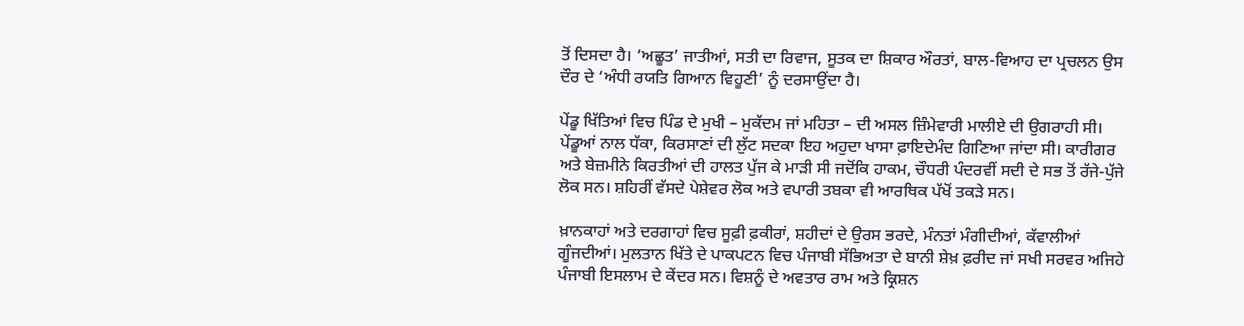ਤੋਂ ਦਿਸਦਾ ਹੈ। ‘ਅਛੂਤ’ ਜਾਤੀਆਂ, ਸਤੀ ਦਾ ਰਿਵਾਜ, ਸੂਤਕ ਦਾ ਸ਼ਿਕਾਰ ਔਰਤਾਂ, ਬਾਲ-ਵਿਆਹ ਦਾ ਪ੍ਰਚਲਨ ਉਸ ਦੌਰ ਦੇ ‘ਅੰਧੀ ਰਯਤਿ ਗਿਆਨ ਵਿਹੂਣੀ’ ਨੂੰ ਦਰਸਾਉਂਦਾ ਹੈ।

ਪੇਂਡੂ ਖਿੱਤਿਆਂ ਵਿਚ ਪਿੰਡ ਦੇ ਮੁਖੀ – ਮੁਕੱਦਮ ਜਾਂ ਮਹਿਤਾ – ਦੀ ਅਸਲ ਜ਼ਿੰਮੇਵਾਰੀ ਮਾਲੀਏ ਦੀ ਉਗਰਾਹੀ ਸੀ। ਪੇਂਡੂਆਂ ਨਾਲ ਧੱਕਾ, ਕਿਰਸਾਣਾਂ ਦੀ ਲੁੱਟ ਸਦਕਾ ਇਹ ਅਹੁਦਾ ਖਾਸਾ ਫ਼ਾਇਦੇਮੰਦ ਗਿਣਿਆ ਜਾਂਦਾ ਸੀ। ਕਾਰੀਗਰ ਅਤੇ ਬੇਜ਼ਮੀਨੇ ਕਿਰਤੀਆਂ ਦੀ ਹਾਲਤ ਪੁੱਜ ਕੇ ਮਾੜੀ ਸੀ ਜਦੋਂਕਿ ਹਾਕਮ, ਚੌਧਰੀ ਪੰਦਰਵੀਂ ਸਦੀ ਦੇ ਸਭ ਤੋਂ ਰੱਜੇ-ਪੁੱਜੇ ਲੋਕ ਸਨ। ਸ਼ਹਿਰੀਂ ਵੱਸਦੇ ਪੇਸ਼ੇਵਰ ਲੋਕ ਅਤੇ ਵਪਾਰੀ ਤਬਕਾ ਵੀ ਆਰਥਿਕ ਪੱਖੋਂ ਤਕੜੇ ਸਨ।

ਖ਼ਾਨਕਾਹਾਂ ਅਤੇ ਦਰਗਾਹਾਂ ਵਿਚ ਸੂਫ਼ੀ ਫ਼ਕੀਰਾਂ, ਸ਼ਹੀਦਾਂ ਦੇ ਉਰਸ ਭਰਦੇ, ਮੰਨਤਾਂ ਮੰਗੀਦੀਆਂ, ਕੱਵਾਲੀਆਂ ਗੂੰਜਦੀਆਂ। ਮੁਲਤਾਨ ਖਿੱਤੇ ਦੇ ਪਾਕਪਟਨ ਵਿਚ ਪੰਜਾਬੀ ਸੱਭਿਅਤਾ ਦੇ ਬਾਨੀ ਸ਼ੇਖ਼ ਫ਼ਰੀਦ ਜਾਂ ਸਖੀ ਸਰਵਰ ਅਜਿਹੇ ਪੰਜਾਬੀ ਇਸਲਾਮ ਦੇ ਕੇਂਦਰ ਸਨ। ਵਿਸ਼ਨੂੰ ਦੇ ਅਵਤਾਰ ਰਾਮ ਅਤੇ ਕ੍ਰਿਸ਼ਨ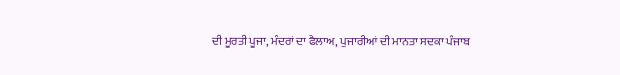ਦੀ ਮੂਰਤੀ ਪੂਜਾ, ਮੰਦਰਾਂ ਦਾ ਫੈਲਾਅ, ਪੁਜਾਰੀਆਂ ਦੀ ਮਾਨਤਾ ਸਦਕਾ ਪੰਜਾਬ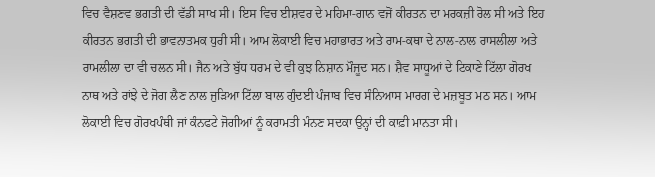ਵਿਚ ਵੈਸ਼ਣਵ ਭਗਤੀ ਦੀ ਵੱਡੀ ਸਾਖ ਸੀ। ਇਸ ਵਿਚ ਈਸ਼ਵਰ ਦੇ ਮਹਿਮਾ-ਗਾਨ ਵਜੋਂ ਕੀਰਤਨ ਦਾ ਮਰਕਜ਼ੀ ਰੋਲ ਸੀ ਅਤੇ ਇਹ ਕੀਰਤਨ ਭਗਤੀ ਦੀ ਭਾਵਨਾਤਮਕ ਧੁਰੀ ਸੀ। ਆਮ ਲੋਕਾਈ ਵਿਚ ਮਹਾਭਾਰਤ ਅਤੇ ਰਾਮ-ਕਥਾ ਦੇ ਨਾਲ-ਨਾਲ ਰਾਸਲੀਲਾ ਅਤੇ ਰਾਮਲੀਲਾ ਦਾ ਵੀ ਚਲਨ ਸੀ। ਜੈਨ ਅਤੇ ਬੁੱਧ ਧਰਮ ਦੇ ਵੀ ਕੁਝ ਨਿਸ਼ਾਨ ਮੌਜੂਦ ਸਨ। ਸ਼ੈਵ ਸਾਧੂਆਂ ਦੇ ਟਿਕਾਣੇ ਟਿੱਲਾ ਗੋਰਖ ਨਾਥ ਅਤੇ ਰਾਂਝੇ ਦੇ ਜੋਗ ਲੈਣ ਨਾਲ ਜੁੜਿਆ ਟਿੱਲਾ ਬਾਲ ਗੁੰਦਈ ਪੰਜਾਬ ਵਿਚ ਸੰਨਿਆਸ ਮਾਰਗ ਦੇ ਮਜ਼ਬੂਤ ਮਠ ਸਨ। ਆਮ ਲੋਕਾਈ ਵਿਚ ਗੋਰਖਪੰਥੀ ਜਾਂ ਕੰਨਫਟੇ ਜੋਗੀਆਂ ਨੂੰ ਕਰਾਮਤੀ ਮੰਨਣ ਸਦਕਾ ਉਨ੍ਹਾਂ ਦੀ ਕਾਫ਼ੀ ਮਾਨਤਾ ਸੀ।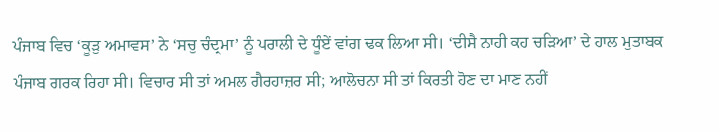ਪੰਜਾਬ ਵਿਚ ‘ਕੂੜੁ ਅਮਾਵਸ’ ਨੇ ‘ਸਚੁ ਚੰਦ੍ਰਮਾ’ ਨੂੰ ਪਰਾਲੀ ਦੇ ਧੂੰਏਂ ਵਾਂਗ ਢਕ ਲਿਆ ਸੀ। ‘ਦੀਸੈ ਨਾਹੀ ਕਹ ਚੜਿਆ’ ਦੇ ਹਾਲ ਮੁਤਾਬਕ ਪੰਜਾਬ ਗਰਕ ਰਿਹਾ ਸੀ। ਵਿਚਾਰ ਸੀ ਤਾਂ ਅਮਲ ਗੈਰਹਾਜ਼ਰ ਸੀ; ਆਲੋਚਨਾ ਸੀ ਤਾਂ ਕਿਰਤੀ ਹੋਣ ਦਾ ਮਾਣ ਨਹੀਂ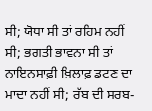ਸੀ; ਯੋਧਾ ਸੀ ਤਾਂ ਰਹਿਮ ਨਹੀਂ ਸੀ; ਭਗਤੀ ਭਾਵਨਾ ਸੀ ਤਾਂ ਨਾਇਨਸਾਫ਼ੀ ਖ਼ਿਲਾਫ਼ ਡਟਣ ਦਾ ਮਾਦਾ ਨਹੀਂ ਸੀ; ਰੱਬ ਦੀ ਸਰਬ-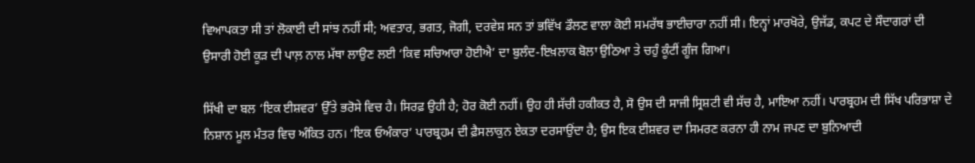ਵਿਆਪਕਤਾ ਸੀ ਤਾਂ ਲੋਕਾਈ ਦੀ ਸਾਂਝ ਨਹੀਂ ਸੀ; ਅਵਤਾਰ, ਭਗਤ, ਜੋਗੀ, ਦਰਵੇਸ਼ ਸਨ ਤਾਂ ਭਵਿੱਖ ਡੌਲਣ ਵਾਲਾ ਕੋਈ ਸਮਰੱਥ ਭਾਈਚਾਰਾ ਨਹੀਂ ਸੀ। ਇਨ੍ਹਾਂ ਮਾਰਖੋਰੇ, ਉਜੱਡ, ਕਪਟ ਦੇ ਸੌਦਾਗਰਾਂ ਦੀ ਉਸਾਰੀ ਹੋਈ ਕੂੜ ਦੀ ਪਾਲ਼ ਨਾਲ ਮੱਥਾ ਲਾਉਣ ਲਈ ‘ਕਿਵ ਸਚਿਆਰਾ ਹੋਈਐ’ ਦਾ ਬੁਲੰਦ-ਇਖ਼ਲਾਕ ਬੋਲਾ ਉਠਿਆ ਤੇ ਚਹੁੰ ਕੂੰਟੀਂ ਗੂੰਜ ਗਿਆ।

ਸਿੱਖੀ ਦਾ ਬਲ ‘ਇਕ ਈਸ਼ਵਰ’ ਉੱਤੇ ਭਰੋਸੇ ਵਿਚ ਹੈ। ਸਿਰਫ਼ ਉਹੀ ਹੈ; ਹੋਰ ਕੋਈ ਨਹੀਂ। ਉਹ ਹੀ ਸੱਚੀ ਹਕੀਕਤ ਹੈ, ਸੋ ਉਸ ਦੀ ਸਾਜੀ ਸ੍ਰਿਸ਼ਟੀ ਵੀ ਸੱਚ ਹੈ, ਮਾਇਆ ਨਹੀਂ। ਪਾਰਬ੍ਰਹਮ ਦੀ ਸਿੱਖ ਪਰਿਭਾਸ਼ਾ ਦੇ ਨਿਸ਼ਾਨ ਮੂਲ ਮੰਤਰ ਵਿਚ ਅੰਕਿਤ ਹਨ। ‘ਇਕ ਓਅੰਕਾਰ’ ਪਾਰਬ੍ਰਹਮ ਦੀ ਫ਼ੈਸਲਾਕੁਨ ਏਕਤਾ ਦਰਸਾਉਂਦਾ ਹੈ; ਉਸ ਇਕ ਈਸ਼ਵਰ ਦਾ ਸਿਮਰਣ ਕਰਨਾ ਹੀ ਨਾਮ ਜਪਣ ਦਾ ਬੁਨਿਆਦੀ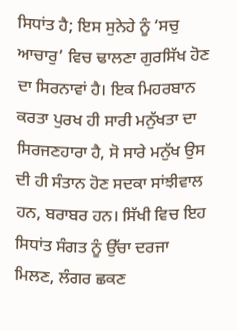ਸਿਧਾਂਤ ਹੈ; ਇਸ ਸੁਨੇਹੇ ਨੂੰ ‘ਸਚੁ ਆਚਾਰੁ’ ਵਿਚ ਢਾਲਣਾ ਗੁਰਸਿੱਖ ਹੋਣ ਦਾ ਸਿਰਨਾਵਾਂ ਹੈ। ਇਕ ਮਿਹਰਬਾਨ ਕਰਤਾ ਪੁਰਖ ਹੀ ਸਾਰੀ ਮਨੁੱਖਤਾ ਦਾ ਸਿਰਜਣਹਾਰਾ ਹੈ, ਸੋ ਸਾਰੇ ਮਨੁੱਖ ਉਸ ਦੀ ਹੀ ਸੰਤਾਨ ਹੋਣ ਸਦਕਾ ਸਾਂਝੀਵਾਲ ਹਨ, ਬਰਾਬਰ ਹਨ। ਸਿੱਖੀ ਵਿਚ ਇਹ ਸਿਧਾਂਤ ਸੰਗਤ ਨੂੰ ਉੱਚਾ ਦਰਜਾ ਮਿਲਣ, ਲੰਗਰ ਛਕਣ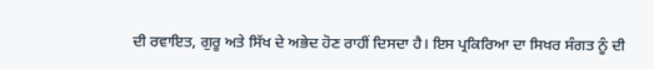ਦੀ ਰਵਾਇਤ, ਗੁਰੂ ਅਤੇ ਸਿੱਖ ਦੇ ਅਭੇਦ ਹੋਣ ਰਾਹੀਂ ਦਿਸਦਾ ਹੈ। ਇਸ ਪ੍ਰਕਿਰਿਆ ਦਾ ਸਿਖਰ ਸੰਗਤ ਨੂੰ ਦੀ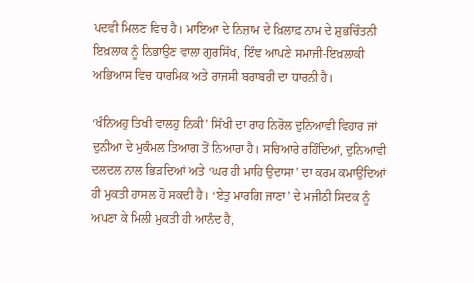ਪਦਵੀ ਮਿਲਣ ਵਿਚ ਹੈ। ਮਾਇਆ ਦੇ ਨਿਜ਼ਾਮ ਦੇ ਖ਼ਿਲਾਫ਼ ਨਾਮ ਦੇ ਸ਼ੁਭਚਿੰਤਨੀ ਇਖ਼ਲਾਕ ਨੂੰ ਨਿਭਾਉਣ ਵਾਲਾ ਗੁਰਸਿੱਖ, ਇੰਞ ਆਪਣੇ ਸਮਾਜੀ-ਇਖ਼ਲਾਕੀ ਅਭਿਆਸ ਵਿਚ ਧਾਰਮਿਕ ਅਤੇ ਰਾਜਸੀ ਬਰਾਬਰੀ ਦਾ ਧਾਰਨੀ ਹੈ।

‘ਖੰਨਿਅਹੁ ਤਿਖੀ ਵਾਲਹੁ ਨਿਕੀ’ ਸਿੱਖੀ ਦਾ ਰਾਹ ਨਿਰੋਲ ਦੁਨਿਆਵੀ ਵਿਹਾਰ ਜਾਂ ਦੁਨੀਆ ਦੇ ਮੁਕੰਮਲ ਤਿਆਗ ਤੋਂ ਨਿਆਰਾ ਹੈ। ਸਚਿਆਰੇ ਰਹਿੰਦਿਆਂ, ਦੁਨਿਆਵੀ ਦਲਦਲ ਨਾਲ ਭਿੜਦਿਆਂ ਅਤੇ ‘ਘਰ ਹੀ ਮਾਹਿ ਉਦਾਸਾ’ ਦਾ ਕਰਮ ਕਮਾਉਂਦਿਆਂ ਹੀ ਮੁਕਤੀ ਹਾਸਲ ਹੋ ਸਕਦੀ ਹੈ। ‘ਏਤੁ ਮਾਰਗਿ ਜਾਣਾ’ ਦੇ ਮਜੀਠੀ ਸਿਦਕ ਨੂੰ ਅਪਣਾ ਕੇ ਮਿਲੀ ਮੁਕਤੀ ਹੀ ਆਨੰਦ ਹੈ,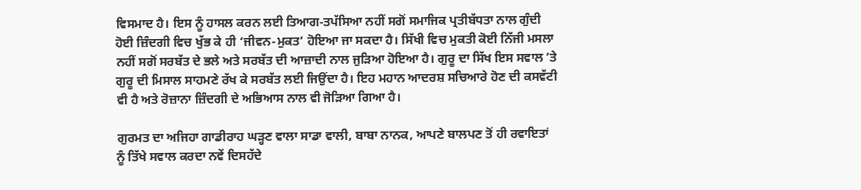ਵਿਸਮਾਦ ਹੈ। ਇਸ ਨੂੰ ਹਾਸਲ ਕਰਨ ਲਈ ਤਿਆਗ-ਤਪੱਸਿਆ ਨਹੀਂ ਸਗੋਂ ਸਮਾਜਿਕ ਪ੍ਰਤੀਬੱਧਤਾ ਨਾਲ ਗੁੰਦੀ ਹੋਈ ਜ਼ਿੰਦਗੀ ਵਿਚ ਖੁੱਭ ਕੇ ਹੀ ‘ਜੀਵਨ-ਮੁਕਤ’ ਹੋਇਆ ਜਾ ਸਕਦਾ ਹੈ। ਸਿੱਖੀ ਵਿਚ ਮੁਕਤੀ ਕੋਈ ਨਿੱਜੀ ਮਸਲਾ ਨਹੀਂ ਸਗੋਂ ਸਰਬੱਤ ਦੇ ਭਲੇ ਅਤੇ ਸਰਬੱਤ ਦੀ ਆਜ਼ਾਦੀ ਨਾਲ ਜੁੜਿਆ ਹੋਇਆ ਹੈ। ਗੁਰੂ ਦਾ ਸਿੱਖ ਇਸ ਸਵਾਲ ’ਤੇ ਗੁਰੂ ਦੀ ਮਿਸਾਲ ਸਾਹਮਣੇ ਰੱਖ ਕੇ ਸਰਬੱਤ ਲਈ ਜਿਉਂਦਾ ਹੈ। ਇਹ ਮਹਾਨ ਆਦਰਸ਼ ਸਚਿਆਰੇ ਹੋਣ ਦੀ ਕਸਵੱਟੀ ਵੀ ਹੈ ਅਤੇ ਰੋਜ਼ਾਨਾ ਜ਼ਿੰਦਗੀ ਦੇ ਅਭਿਆਸ ਨਾਲ ਵੀ ਜੋੜਿਆ ਗਿਆ ਹੈ।

ਗੁਰਮਤ ਦਾ ਅਜਿਹਾ ਗਾਡੀਰਾਹ ਘੜ੍ਹਣ ਵਾਲਾ ਸਾਡਾ ਵਾਲੀ, ਬਾਬਾ ਨਾਨਕ, ਆਪਣੇ ਬਾਲਪਣ ਤੋਂ ਹੀ ਰਵਾਇਤਾਂ ਨੂੰ ਤਿੱਖੇ ਸਵਾਲ ਕਰਦਾ ਨਵੇਂ ਦਿਸਹੱਦੇ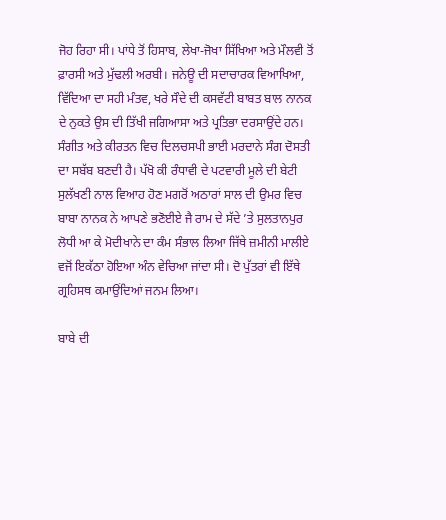ਜੋਹ ਰਿਹਾ ਸੀ। ਪਾਂਧੇ ਤੋਂ ਹਿਸਾਬ, ਲੇਖਾ-ਜੋਖਾ ਸਿੱਖਿਆ ਅਤੇ ਮੌਲਵੀ ਤੋਂ ਫ਼ਾਰਸੀ ਅਤੇ ਮੁੱਢਲੀ ਅਰਬੀ। ਜਨੇਊ ਦੀ ਸਦਾਚਾਰਕ ਵਿਆਖਿਆ, ਵਿੱਦਿਆ ਦਾ ਸਹੀ ਮੰਤਵ, ਖਰੇ ਸੌਦੇ ਦੀ ਕਸਵੱਟੀ ਬਾਬਤ ਬਾਲ ਨਾਨਕ ਦੇ ਨੁਕਤੇ ਉਸ ਦੀ ਤਿੱਖੀ ਜਗਿਆਸਾ ਅਤੇ ਪ੍ਰਤਿਭਾ ਦਰਸਾਉਂਦੇ ਹਨ। ਸੰਗੀਤ ਅਤੇ ਕੀਰਤਨ ਵਿਚ ਦਿਲਚਸਪੀ ਭਾਈ ਮਰਦਾਨੇ ਸੰਗ ਦੋਸਤੀ ਦਾ ਸਬੱਬ ਬਣਦੀ ਹੈ। ਪੱਖੋ ਕੀ ਰੰਧਾਵੀ ਦੇ ਪਟਵਾਰੀ ਮੂਲੇ ਦੀ ਬੇਟੀ ਸੁਲੱਖਣੀ ਨਾਲ ਵਿਆਹ ਹੋਣ ਮਗਰੋਂ ਅਠਾਰਾਂ ਸਾਲ ਦੀ ਉਮਰ ਵਿਚ ਬਾਬਾ ਨਾਨਕ ਨੇ ਆਪਣੇ ਭਣੋਈਏ ਜੈ ਰਾਮ ਦੇ ਸੱਦੇ ’ਤੇ ਸੁਲਤਾਨਪੁਰ ਲੋਧੀ ਆ ਕੇ ਮੋਦੀਖਾਨੇ ਦਾ ਕੰਮ ਸੰਭਾਲ ਲਿਆ ਜਿੱਥੇ ਜ਼ਮੀਨੀ ਮਾਲੀਏ ਵਜੋਂ ਇਕੱਠਾ ਹੋਇਆ ਅੰਨ ਵੇਚਿਆ ਜਾਂਦਾ ਸੀ। ਦੋ ਪੁੱਤਰਾਂ ਵੀ ਇੱਥੇ ਗ੍ਰਹਿਸਥ ਕਮਾਉਂਦਿਆਂ ਜਨਮ ਲਿਆ।

ਬਾਬੇ ਦੀ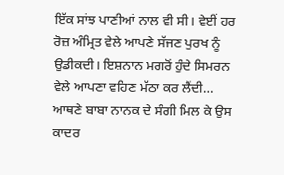ਇੱਕ ਸਾਂਝ ਪਾਣੀਆਂ ਨਾਲ ਵੀ ਸੀ। ਵੇਈਂ ਹਰ ਰੋਜ਼ ਅੰਮ੍ਰਿਤ ਵੇਲੇ ਆਪਣੇ ਸੱਜਣ ਪੁਰਖ ਨੂੰ ਉਡੀਕਦੀ। ਇਸ਼ਨਾਨ ਮਗਰੋਂ ਹੁੰਦੇ ਸਿਮਰਨ ਵੇਲੇ ਆਪਣਾ ਵਹਿਣ ਮੱਠਾ ਕਰ ਲੈਂਦੀ…
ਆਥਣੇ ਬਾਬਾ ਨਾਨਕ ਦੇ ਸੰਗੀ ਮਿਲ ਕੇ ਉਸ ਕਾਦਰ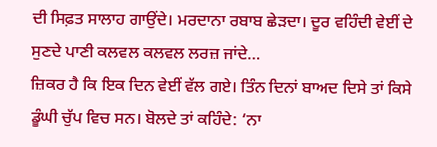ਦੀ ਸਿਫ਼ਤ ਸਾਲਾਹ ਗਾਉਂਦੇ। ਮਰਦਾਨਾ ਰਬਾਬ ਛੇੜਦਾ। ਦੂਰ ਵਹਿੰਦੀ ਵੇਈਂ ਦੇ ਸੁਣਦੇ ਪਾਣੀ ਕਲਵਲ ਕਲਵਲ ਲਰਜ਼ ਜਾਂਦੇ…
ਜ਼ਿਕਰ ਹੈ ਕਿ ਇਕ ਦਿਨ ਵੇਈਂ ਵੱਲ ਗਏ। ਤਿੰਨ ਦਿਨਾਂ ਬਾਅਦ ਦਿਸੇ ਤਾਂ ਕਿਸੇ ਡੂੰਘੀ ਚੁੱਪ ਵਿਚ ਸਨ। ਬੋਲਦੇ ਤਾਂ ਕਹਿੰਦੇ: ‘ਨਾ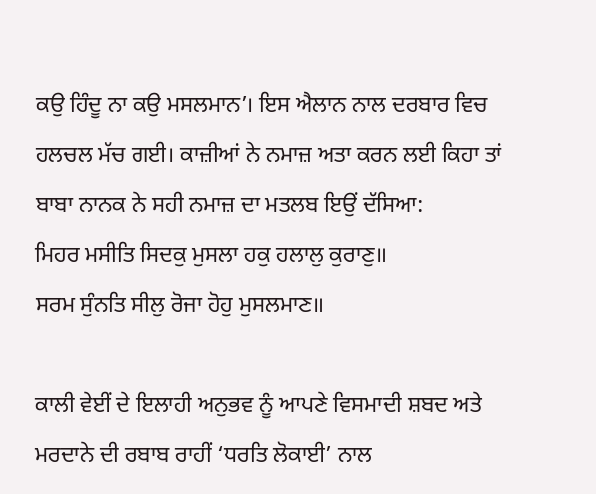ਕਉ ਹਿੰਦੂ ਨਾ ਕਉ ਮਸਲਮਾਨ’। ਇਸ ਐਲਾਨ ਨਾਲ ਦਰਬਾਰ ਵਿਚ ਹਲਚਲ ਮੱਚ ਗਈ। ਕਾਜ਼ੀਆਂ ਨੇ ਨਮਾਜ਼ ਅਤਾ ਕਰਨ ਲਈ ਕਿਹਾ ਤਾਂ ਬਾਬਾ ਨਾਨਕ ਨੇ ਸਹੀ ਨਮਾਜ਼ ਦਾ ਮਤਲਬ ਇਉਂ ਦੱਸਿਆ:
ਮਿਹਰ ਮਸੀਤਿ ਸਿਦਕੁ ਮੁਸਲਾ ਹਕੁ ਹਲਾਲੁ ਕੁਰਾਣੁ॥
ਸਰਮ ਸੁੰਨਤਿ ਸੀਲੁ ਰੋਜਾ ਹੋਹੁ ਮੁਸਲਮਾਣ॥

ਕਾਲੀ ਵੇਈਂ ਦੇ ਇਲਾਹੀ ਅਨੁਭਵ ਨੂੰ ਆਪਣੇ ਵਿਸਮਾਦੀ ਸ਼ਬਦ ਅਤੇ ਮਰਦਾਨੇ ਦੀ ਰਬਾਬ ਰਾਹੀਂ ‘ਧਰਤਿ ਲੋਕਾਈ’ ਨਾਲ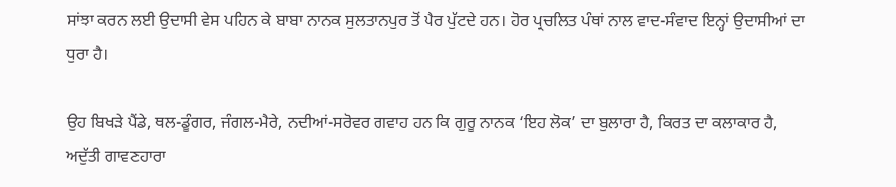ਸਾਂਝਾ ਕਰਨ ਲਈ ਉਦਾਸੀ ਵੇਸ ਪਹਿਨ ਕੇ ਬਾਬਾ ਨਾਨਕ ਸੁਲਤਾਨਪੁਰ ਤੋਂ ਪੈਰ ਪੁੱਟਦੇ ਹਨ। ਹੋਰ ਪ੍ਰਚਲਿਤ ਪੰਥਾਂ ਨਾਲ ਵਾਦ-ਸੰਵਾਦ ਇਨ੍ਹਾਂ ਉਦਾਸੀਆਂ ਦਾ ਧੁਰਾ ਹੈ।

ਉਹ ਬਿਖੜੇ ਪੈਂਡੇ, ਥਲ-ਡੂੰਗਰ, ਜੰਗਲ-ਮੈਰੇ, ਨਦੀਆਂ-ਸਰੋਵਰ ਗਵਾਹ ਹਨ ਕਿ ਗੁਰੂ ਨਾਨਕ ‘ਇਹ ਲੋਕ’ ਦਾ ਬੁਲਾਰਾ ਹੈ, ਕਿਰਤ ਦਾ ਕਲਾਕਾਰ ਹੈ, ਅਦੁੱਤੀ ਗਾਵਣਹਾਰਾ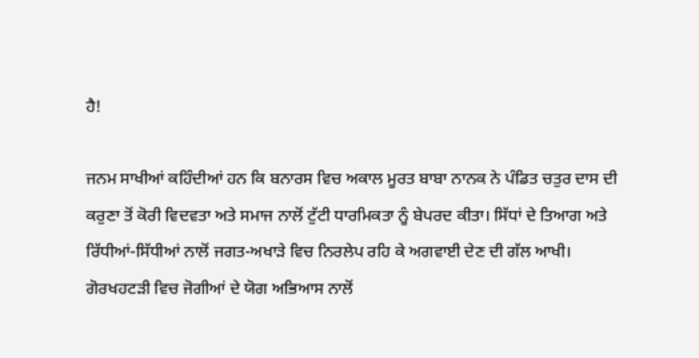ਹੈ!

ਜਨਮ ਸਾਖੀਆਂ ਕਹਿੰਦੀਆਂ ਹਨ ਕਿ ਬਨਾਰਸ ਵਿਚ ਅਕਾਲ ਮੂਰਤ ਬਾਬਾ ਨਾਨਕ ਨੇ ਪੰਡਿਤ ਚਤੁਰ ਦਾਸ ਦੀ ਕਰੁਣਾ ਤੋਂ ਕੋਰੀ ਵਿਦਵਤਾ ਅਤੇ ਸਮਾਜ ਨਾਲੋਂ ਟੁੱਟੀ ਧਾਰਮਿਕਤਾ ਨੂੰ ਬੇਪਰਦ ਕੀਤਾ। ਸਿੱਧਾਂ ਦੇ ਤਿਆਗ ਅਤੇ ਰਿੱਧੀਆਂ-ਸਿੱਧੀਆਂ ਨਾਲੋਂ ਜਗਤ-ਅਖਾੜੇ ਵਿਚ ਨਿਰਲੇਪ ਰਹਿ ਕੇ ਅਗਵਾਈ ਦੇਣ ਦੀ ਗੱਲ ਆਖੀ। ਗੋਰਖਹਟੜੀ ਵਿਚ ਜੋਗੀਆਂ ਦੇ ਯੋਗ ਅਭਿਆਸ ਨਾਲੋਂ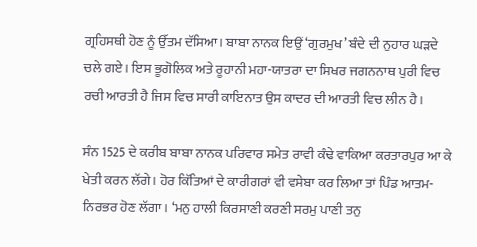ਗ੍ਰਹਿਸਥੀ ਹੋਣ ਨੂੰ ਉੱਤਮ ਦੱਸਿਆ। ਬਾਬਾ ਨਾਨਕ ਇਉਂ ‘ਗੁਰਮੁਖ’ ਬੰਦੇ ਦੀ ਨੁਹਾਰ ਘੜਦੇ ਚਲੇ ਗਏ। ਇਸ ਭੂਗੋਲਿਕ ਅਤੇ ਰੂਹਾਨੀ ਮਹਾ-ਯਾਤਰਾ ਦਾ ਸਿਖਰ ਜਗਨਨਾਥ ਪੁਰੀ ਵਿਚ ਰਚੀ ਆਰਤੀ ਹੈ ਜਿਸ ਵਿਚ ਸਾਰੀ ਕਾਇਨਾਤ ਉਸ ਕਾਦਰ ਦੀ ਆਰਤੀ ਵਿਚ ਲੀਨ ਹੈ।

ਸੰਨ 1525 ਦੇ ਕਰੀਬ ਬਾਬਾ ਨਾਨਕ ਪਰਿਵਾਰ ਸਮੇਤ ਰਾਵੀ ਕੰਢੇ ਵਾਕਿਆ ਕਰਤਾਰਪੁਰ ਆ ਕੇ ਖੇਤੀ ਕਰਨ ਲੱਗੇ। ਹੋਰ ਕਿੱਤਿਆਂ ਦੇ ਕਾਰੀਗਰਾਂ ਵੀ ਵਸੇਬਾ ਕਰ ਲਿਆ ਤਾਂ ਪਿੰਡ ਆਤਮ-ਨਿਰਭਰ ਹੋਣ ਲੱਗਾ। ‘ਮਨੁ ਹਾਲੀ ਕਿਰਸਾਣੀ ਕਰਣੀ ਸਰਮੁ ਪਾਣੀ ਤਨੁ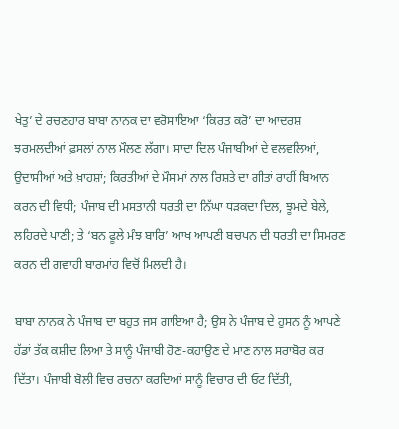ਖੇਤੁ’ ਦੇ ਰਚਣਹਾਰ ਬਾਬਾ ਨਾਨਕ ਦਾ ਵਰੋਸਾਇਆ ‘ਕਿਰਤ ਕਰੋ’ ਦਾ ਆਦਰਸ਼ ਝਰਮਲਦੀਆਂ ਫ਼ਸਲਾਂ ਨਾਲ ਮੌਲਣ ਲੱਗਾ। ਸਾਦਾ ਦਿਲ ਪੰਜਾਬੀਆਂ ਦੇ ਵਲਵਲਿਆਂ, ਉਦਾਸੀਆਂ ਅਤੇ ਖ਼ਾਹਸ਼ਾਂ; ਕਿਰਤੀਆਂ ਦੇ ਮੌਸਮਾਂ ਨਾਲ ਰਿਸ਼ਤੇ ਦਾ ਗੀਤਾਂ ਰਾਹੀਂ ਬਿਆਨ ਕਰਨ ਦੀ ਵਿਧੀ; ਪੰਜਾਬ ਦੀ ਮਸਤਾਨੀ ਧਰਤੀ ਦਾ ਨਿੱਘਾ ਧੜਕਦਾ ਦਿਲ, ਝੂਮਦੇ ਬੇਲੇ, ਲਹਿਰਦੇ ਪਾਣੀ; ਤੇ ‘ਬਨ ਫੂਲੇ ਮੰਝ ਬਾਰਿ’ ਆਖ ਆਪਣੀ ਬਚਪਨ ਦੀ ਧਰਤੀ ਦਾ ਸਿਮਰਣ ਕਰਨ ਦੀ ਗਵਾਹੀ ਬਾਰਮਾਂਹ ਵਿਚੋਂ ਮਿਲਦੀ ਹੈ।

ਬਾਬਾ ਨਾਨਕ ਨੇ ਪੰਜਾਬ ਦਾ ਬਹੁਤ ਜਸ ਗਾਇਆ ਹੈ; ਉਸ ਨੇ ਪੰਜਾਬ ਦੇ ਹੁਸਨ ਨੂੰ ਆਪਣੇ ਹੱਡਾਂ ਤੱਕ ਕਸ਼ੀਦ ਲਿਆ ਤੇ ਸਾਨੂੰ ਪੰਜਾਬੀ ਹੋਣ-ਕਹਾਉਣ ਦੇ ਮਾਣ ਨਾਲ ਸਰਾਬੋਰ ਕਰ ਦਿੱਤਾ। ਪੰਜਾਬੀ ਬੋਲੀ ਵਿਚ ਰਚਨਾ ਕਰਦਿਆਂ ਸਾਨੂੰ ਵਿਚਾਰ ਦੀ ਓਟ ਦਿੱਤੀ,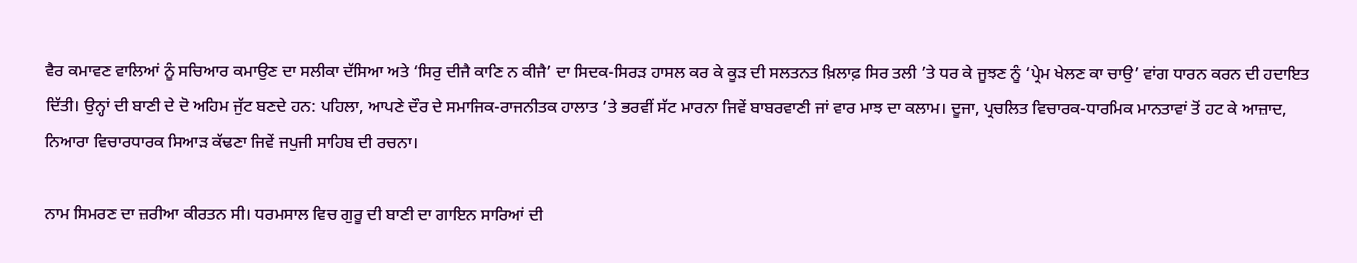ਵੈਰ ਕਮਾਵਣ ਵਾਲਿਆਂ ਨੂੰ ਸਚਿਆਰ ਕਮਾਉਣ ਦਾ ਸਲੀਕਾ ਦੱਸਿਆ ਅਤੇ ‘ਸਿਰੁ ਦੀਜੈ ਕਾਣਿ ਨ ਕੀਜੈ’ ਦਾ ਸਿਦਕ-ਸਿਰੜ ਹਾਸਲ ਕਰ ਕੇ ਕੂੜ ਦੀ ਸਲਤਨਤ ਖ਼ਿਲਾਫ਼ ਸਿਰ ਤਲੀ ’ਤੇ ਧਰ ਕੇ ਜੂਝਣ ਨੂੰ ‘ਪ੍ਰੇਮ ਖੇਲਣ ਕਾ ਚਾਉ’ ਵਾਂਗ ਧਾਰਨ ਕਰਨ ਦੀ ਹਦਾਇਤ ਦਿੱਤੀ। ਉਨ੍ਹਾਂ ਦੀ ਬਾਣੀ ਦੇ ਦੋ ਅਹਿਮ ਜੁੱਟ ਬਣਦੇ ਹਨ: ਪਹਿਲਾ, ਆਪਣੇ ਦੌਰ ਦੇ ਸਮਾਜਿਕ-ਰਾਜਨੀਤਕ ਹਾਲਾਤ ’ਤੇ ਭਰਵੀਂ ਸੱਟ ਮਾਰਨਾ ਜਿਵੇਂ ਬਾਬਰਵਾਣੀ ਜਾਂ ਵਾਰ ਮਾਝ ਦਾ ਕਲਾਮ। ਦੂਜਾ, ਪ੍ਰਚਲਿਤ ਵਿਚਾਰਕ-ਧਾਰਮਿਕ ਮਾਨਤਾਵਾਂ ਤੋਂ ਹਟ ਕੇ ਆਜ਼ਾਦ, ਨਿਆਰਾ ਵਿਚਾਰਧਾਰਕ ਸਿਆੜ ਕੱਢਣਾ ਜਿਵੇਂ ਜਪੁਜੀ ਸਾਹਿਬ ਦੀ ਰਚਨਾ।

ਨਾਮ ਸਿਮਰਣ ਦਾ ਜ਼ਰੀਆ ਕੀਰਤਨ ਸੀ। ਧਰਮਸਾਲ ਵਿਚ ਗੁਰੂ ਦੀ ਬਾਣੀ ਦਾ ਗਾਇਨ ਸਾਰਿਆਂ ਦੀ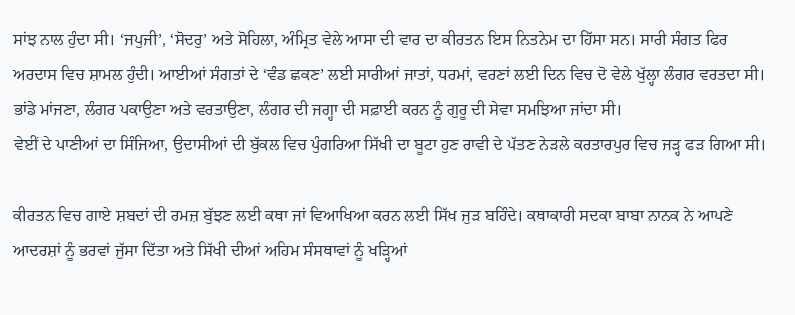ਸਾਂਝ ਨਾਲ ਹੁੰਦਾ ਸੀ। ‘ਜਪੁਜੀ’, ‘ਸੋਦਰੁ’ ਅਤੇ ਸੋਹਿਲਾ, ਅੰਮ੍ਰਿਤ ਵੇਲੇ ਆਸਾ ਦੀ ਵਾਰ ਦਾ ਕੀਰਤਨ ਇਸ ਨਿਤਨੇਮ ਦਾ ਹਿੱਸਾ ਸਨ। ਸਾਰੀ ਸੰਗਤ ਫਿਰ ਅਰਦਾਸ ਵਿਚ ਸ਼ਾਮਲ ਹੁੰਦੀ। ਆਈਆਂ ਸੰਗਤਾਂ ਦੇ ‘ਵੰਡ ਛਕਣ’ ਲਈ ਸਾਰੀਆਂ ਜਾਤਾਂ, ਧਰਮਾਂ, ਵਰਣਾਂ ਲਈ ਦਿਨ ਵਿਚ ਦੋ ਵੇਲੇ ਖੁੱਲ੍ਹਾ ਲੰਗਰ ਵਰਤਦਾ ਸੀ। ਭਾਂਡੇ ਮਾਂਜਣਾ, ਲੰਗਰ ਪਕਾਉਣਾ ਅਤੇ ਵਰਤਾਉਣਾ, ਲੰਗਰ ਦੀ ਜਗ੍ਹਾ ਦੀ ਸਫ਼ਾਈ ਕਰਨ ਨੂੰ ਗੁਰੂ ਦੀ ਸੇਵਾ ਸਮਝਿਆ ਜਾਂਦਾ ਸੀ।
ਵੇਈਂ ਦੇ ਪਾਣੀਆਂ ਦਾ ਸਿੰਜਿਆ, ਉਦਾਸੀਆਂ ਦੀ ਬੁੱਕਲ ਵਿਚ ਪੁੰਗਰਿਆ ਸਿੱਖੀ ਦਾ ਬੂਟਾ ਹੁਣ ਰਾਵੀ ਦੇ ਪੱਤਣ ਨੇੜਲੇ ਕਰਤਾਰਪੁਰ ਵਿਚ ਜੜ੍ਹ ਫੜ ਗਿਆ ਸੀ।

ਕੀਰਤਨ ਵਿਚ ਗਾਏ ਸ਼ਬਦਾਂ ਦੀ ਰਮਜ਼ ਬੁੱਝਣ ਲਈ ਕਥਾ ਜਾਂ ਵਿਆਖਿਆ ਕਰਨ ਲਈ ਸਿੱਖ ਜੁੜ ਬਹਿੰਦੇ। ਕਥਾਕਾਰੀ ਸਦਕਾ ਬਾਬਾ ਨਾਨਕ ਨੇ ਆਪਣੇ ਆਦਰਸ਼ਾਂ ਨੂੰ ਭਰਵਾਂ ਜੁੱਸਾ ਦਿੱਤਾ ਅਤੇ ਸਿੱਖੀ ਦੀਆਂ ਅਹਿਮ ਸੰਸਥਾਵਾਂ ਨੂੰ ਖੜ੍ਹਿਆਂ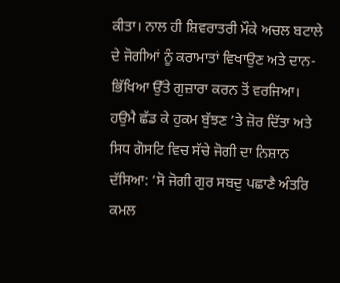ਕੀਤਾ। ਨਾਲ ਹੀ ਸ਼ਿਵਰਾਤਰੀ ਮੌਕੇ ਅਚਲ ਬਟਾਲੇ ਦੇ ਜੋਗੀਆਂ ਨੂੰ ਕਰਾਮਾਤਾਂ ਵਿਖਾਉਣ ਅਤੇ ਦਾਨ-ਭਿੱਖਿਆ ਉੱਤੇ ਗੁਜ਼ਾਰਾ ਕਰਨ ਤੋਂ ਵਰਜਿਆ। ਹਉਮੈ ਛੱਡ ਕੇ ਹੁਕਮ ਬੁੱਝਣ ’ਤੇ ਜ਼ੋਰ ਦਿੱਤਾ ਅਤੇ ਸਿਧ ਗੋਸਟਿ ਵਿਚ ਸੱਚੇ ਜੋਗੀ ਦਾ ਨਿਸ਼ਾਨ ਦੱਸਿਆ: ‘ਸੋ ਜੋਗੀ ਗੁਰ ਸਬਦੁ ਪਛਾਣੈ ਅੰਤਰਿ ਕਮਲ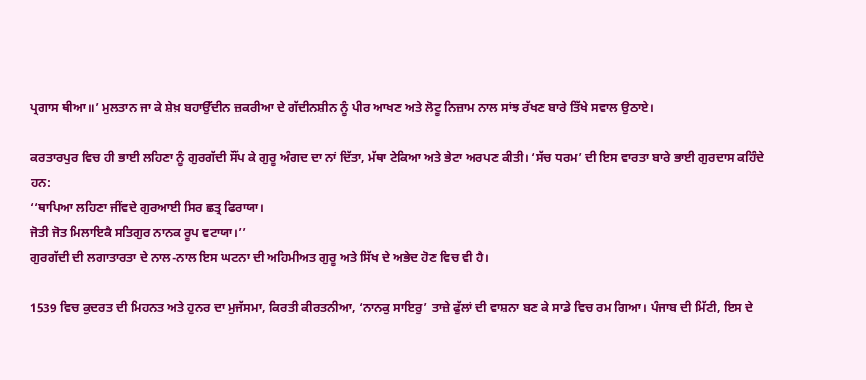ਪ੍ਰਗਾਸ ਥੀਆ॥’ ਮੁਲਤਾਨ ਜਾ ਕੇ ਸ਼ੇਖ਼ ਬਹਾਉੱਦੀਨ ਜ਼ਕਰੀਆ ਦੇ ਗੱਦੀਨਸ਼ੀਨ ਨੂੰ ਪੀਰ ਆਖਣ ਅਤੇ ਲੋਟੂ ਨਿਜ਼ਾਮ ਨਾਲ ਸਾਂਝ ਰੱਖਣ ਬਾਰੇ ਤਿੱਖੇ ਸਵਾਲ ਉਠਾਏ।

ਕਰਤਾਰਪੁਰ ਵਿਚ ਹੀ ਭਾਈ ਲਹਿਣਾ ਨੂੰ ਗੁਰਗੱਦੀ ਸੌਂਪ ਕੇ ਗੁਰੂ ਅੰਗਦ ਦਾ ਨਾਂ ਦਿੱਤਾ, ਮੱਥਾ ਟੇਕਿਆ ਅਤੇ ਭੇਟਾ ਅਰਪਣ ਕੀਤੀ। ‘ਸੱਚ ਧਰਮ’ ਦੀ ਇਸ ਵਾਰਤਾ ਬਾਰੇ ਭਾਈ ਗੁਰਦਾਸ ਕਹਿੰਦੇ ਹਨ:
‘‘ਥਾਪਿਆ ਲਹਿਣਾ ਜੀਂਵਦੇ ਗੁਰਆਈ ਸਿਰ ਛਤ੍ਰ ਫਿਰਾਯਾ।
ਜੋਤੀ ਜੋਤ ਮਿਲਾਇਕੈ ਸਤਿਗੁਰ ਨਾਨਕ ਰੂਪ ਵਟਾਯਾ।’’
ਗੁਰਗੱਦੀ ਦੀ ਲਗਾਤਾਰਤਾ ਦੇ ਨਾਲ-ਨਾਲ ਇਸ ਘਟਨਾ ਦੀ ਅਹਿਮੀਅਤ ਗੁਰੂ ਅਤੇ ਸਿੱਖ ਦੇ ਅਭੇਦ ਹੋਣ ਵਿਚ ਵੀ ਹੈ।

1539 ਵਿਚ ਕੁਦਰਤ ਦੀ ਮਿਹਨਤ ਅਤੇ ਹੁਨਰ ਦਾ ਮੁਜੱਸਮਾ, ਕਿਰਤੀ ਕੀਰਤਨੀਆ, ‘ਨਾਨਕੁ ਸਾਇਰੁ’ ਤਾਜ਼ੇ ਫੁੱਲਾਂ ਦੀ ਵਾਸ਼ਨਾ ਬਣ ਕੇ ਸਾਡੇ ਵਿਚ ਰਮ ਗਿਆ। ਪੰਜਾਬ ਦੀ ਮਿੱਟੀ, ਇਸ ਦੇ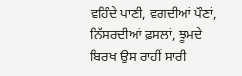ਵਹਿੰਦੇ ਪਾਣੀ, ਵਗਦੀਆਂ ਪੌਣਾਂ, ਨਿੱਸਰਦੀਆਂ ਫ਼ਸਲਾਂ, ਝੂਮਦੇ ਬਿਰਖ ਉਸ ਰਾਹੀਂ ਸਾਰੀ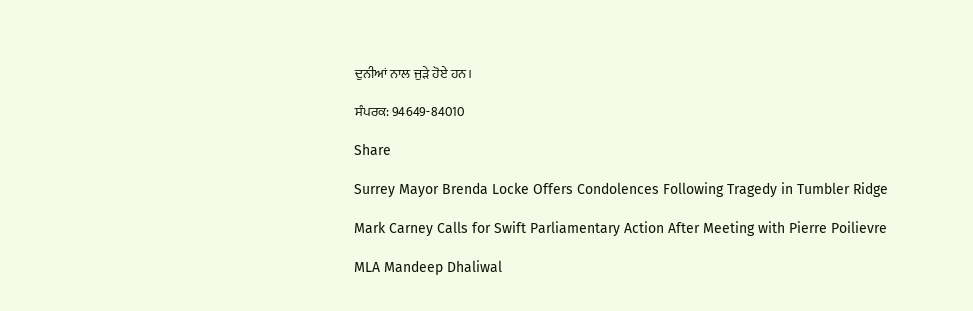ਦੁਨੀਆਂ ਨਾਲ ਜੁੜੇ ਹੋਏ ਹਨ।

ਸੰਪਰਕ: 94649-84010

Share

Surrey Mayor Brenda Locke Offers Condolences Following Tragedy in Tumbler Ridge

Mark Carney Calls for Swift Parliamentary Action After Meeting with Pierre Poilievre

MLA Mandeep Dhaliwal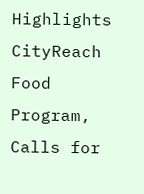Highlights CityReach Food Program, Calls for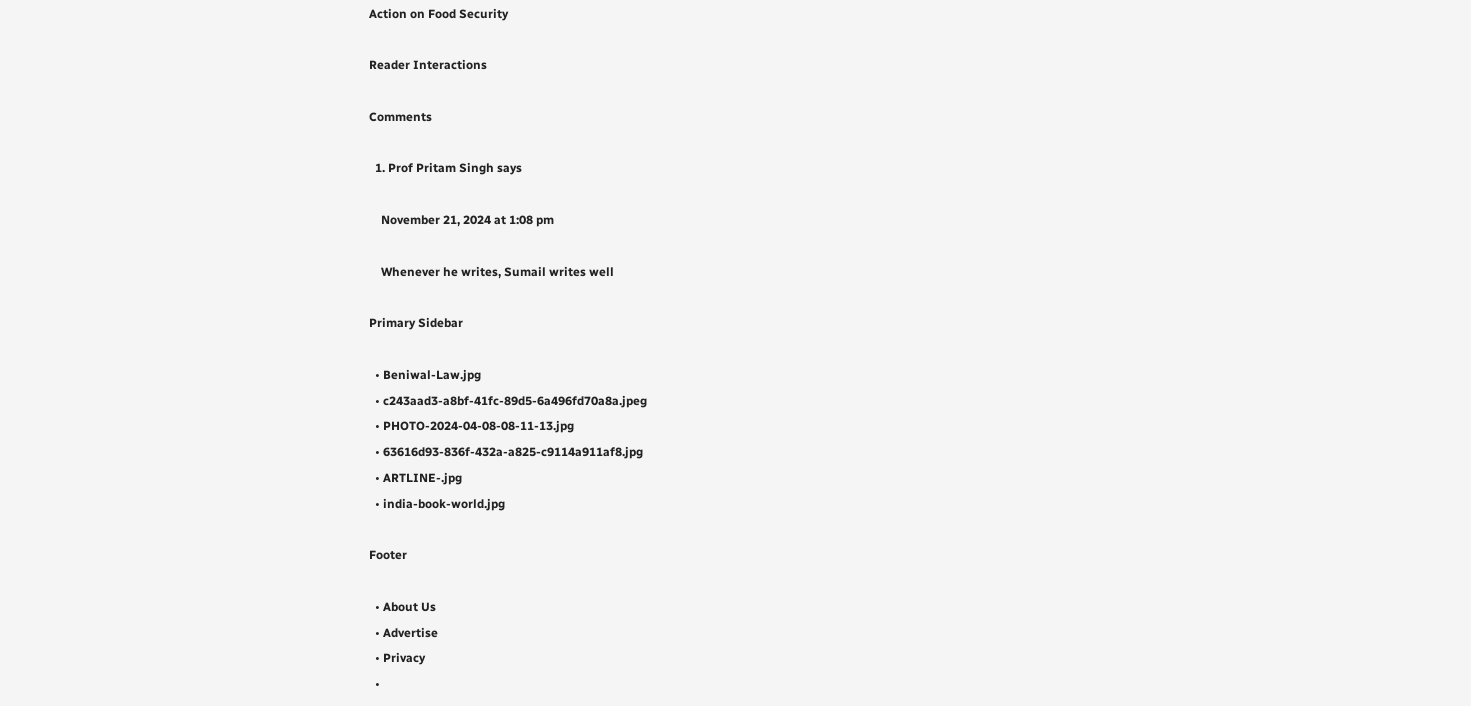Action on Food Security

Reader Interactions

Comments

  1. Prof Pritam Singh says

    November 21, 2024 at 1:08 pm

    Whenever he writes, Sumail writes well

Primary Sidebar

  • Beniwal-Law.jpg
  • c243aad3-a8bf-41fc-89d5-6a496fd70a8a.jpeg
  • PHOTO-2024-04-08-08-11-13.jpg
  • 63616d93-836f-432a-a825-c9114a911af8.jpg
  • ARTLINE-.jpg
  • india-book-world.jpg

Footer

  • About Us
  • Advertise
  • Privacy
  •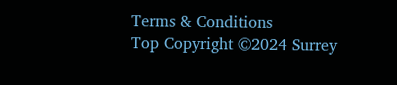Terms & Conditions
Top Copyright ©2024 Surrey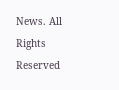News. All Rights Reserved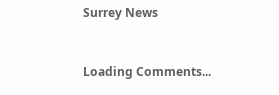Surrey News


Loading Comments...